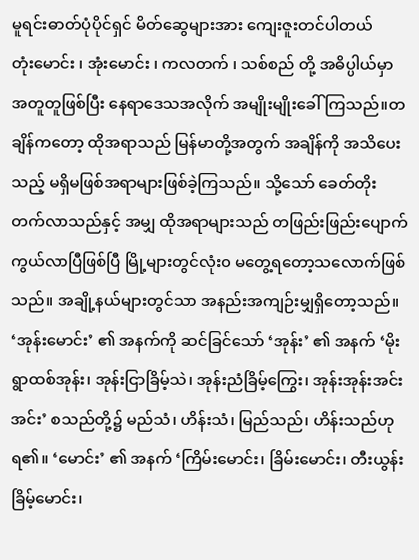မူရင်းဓာတ်ပုံပိုင်ရှင် မိတ်ဆွေများအား ကျေးဇူးတင်ပါတယ်
တုံးမောင်း ၊ အုံးမောင်း ၊ ကလတက် ၊ သစ်စည် တို့ အဓိပ္ပါယ်မှာ အတူတူဖြစ်ပြီး နေရာဒေသအလိုက် အမျိုးမျိုးခေါ်ကြသည်။တချိန်ကတော့ ထိုအရာသည် မြန်မာတို့အတွက် အချိန်ကို အသိပေးသည့် မရှိမဖြစ်အရာများဖြစ်ခဲ့ကြသည်။ သို့သော် ခေတ်တိုးတက်လာသည်နှင့် အမျှ ထိုအရာများသည် တဖြည်းဖြည်းပျောက်ကွယ်လာပြီဖြစ်ပြီ မြို့များတွင်လုံး၀ မတွေ့ရတော့သလောက်ဖြစ်သည်။ အချို့နယ်များတွင်သာ အနည်းအကျဉ်းမျှရှိတော့သည်။
‘အုန်းမောင်း’ ၏ အနက်ကို ဆင်ခြင်သော် ‘အုန်း’ ၏ အနက် ‘မိုးရွာထစ်အုန်း၊ အုန်းငြာခြိမ့်သဲ၊ အုန်းညံခြိမ့်ကြွေး၊ အုန်းအုန်းအင်းအင်း’ စသည်တို့၌ မည်သံ၊ ဟိန်းသံ၊ မြည်သည်၊ ဟိန်းသည်ဟုရ၏။ ‘မောင်း’ ၏ အနက် ‘ကြိမ်းမောင်း၊ ခြိမ်းမောင်း၊ တီးယွန်းခြိမ့်မောင်း၊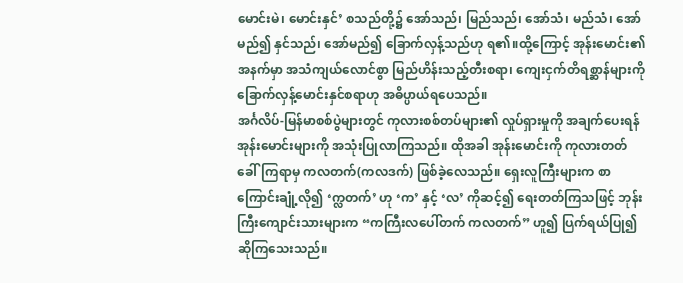မောင်းမဲ၊ မောင်းနှင်’ စသည်တို့၌ အော်သည်၊ မြည်သည်၊ အော်သံ၊ မည်သံ၊ အော်မည်၍ နှင်သည်၊ အော်မည်၍ ခြောက်လှန့်သည်ဟု ရ၏။ထို့ကြောင့် အုန်းမောင်း၏ အနက်မှာ အသံကျယ်လောင်စွာ မြည်ဟိန်းသည့်တီးစရာ၊ ကျေးငှက်တိရစ္ဆာန်များကို ခြောက်လှန့်မောင်းနှင်စရာဟု အဓိပ္ပာယ်ရပေသည်။
အင်္ဂလိပ်-မြန်မာစစ်ပွဲများတွင် ကုလားစစ်တပ်များ၏ လှုပ်ရှားမှုကို အချက်ပေးရန် အုန်းမောင်းများကို အသုံးပြုလာကြသည်။ ထိုအခါ အုန်းမောင်းကို ကုလားတတ် ခေါ်ကြရာမှ ကလတက်(ကလဒက်) ဖြစ်ခဲ့လေသည်။ ရှေးလူကြီးများက စာကြောင်းချုံ့လို၍ ‘က္လတက်’ ဟု ‘က’ နှင့် ‘လ’ ကိုဆင့်၍ ရေးတတ်ကြသဖြင့် ဘုန်းကြီးကျောင်းသားများက “ကကြီးလပေါ်တက် ကလတက်” ဟူ၍ ပြက်ရယ်ပြု၍ ဆိုကြသေးသည်။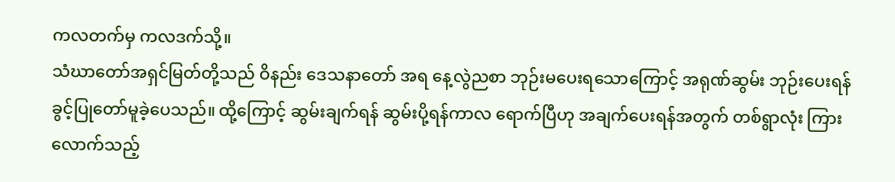ကလတက်မှ ကလဒက်သို့။
သံဃာတော်အရှင်မြတ်တို့သည် ဝိနည်း ဒေသနာတော် အရ နေ့လွဲညစာ ဘုဉ်းမပေးရသောကြောင့် အရုဏ်ဆွမ်း ဘုဉ်းပေးရန် ခွင့်ပြုတော်မူခဲ့ပေသည်။ ထို့ကြောင့် ဆွမ်းချက်ရန် ဆွမ်းပို့ရန်ကာလ ရောက်ပြီဟု အချက်ပေးရန်အတွက် တစ်ရွာလုံး ကြားလောက်သည့်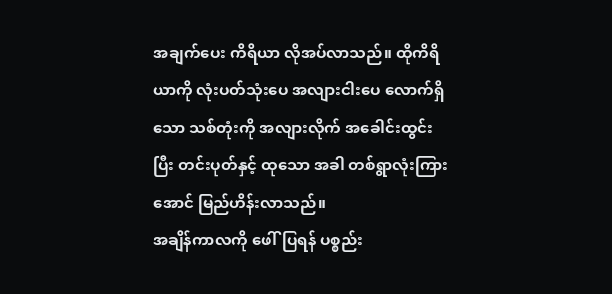အချက်ပေး ကိရိယာ လိုအပ်လာသည်။ ထိုကိရိယာကို လုံးပတ်သုံးပေ အလျားငါးပေ လောက်ရှိသော သစ်တုံးကို အလျားလိုက် အခေါင်းထွင်းပြီး တင်းပုတ်နှင့် ထုသော အခါ တစ်ရွာလုံးကြားအောင် မြည်ဟိန်းလာသည်။
အချိန်ကာလကို ဖေါ်ပြရန် ပစ္စည်း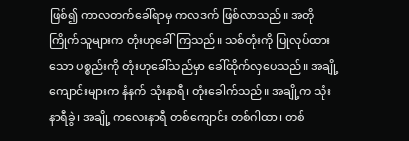ဖြစ်၍ ကာလတက်ခေါ်ရာမှ ကလဒက် ဖြစ်လာသည်။ အတိုကြိုက်သူများက တုံးဟုခေါ်ကြသည်။ သစ်တုံးကို ပြုလုပ်ထားသော ပစ္စည်းကို တုံးဟုခေါ်သည်မှာ ခေါ်ထိုက်လှပေသည်။ အချို့ ကျောင်းများက နံနက် သုံးနာရီ၊ တုံးခေါက်သည်။ အချို့က သုံးနာရီခွဲ၊ အချို့ ကလေးနာရီ တစ်ကျောင်း တစ်ဂါထာ၊ တစ်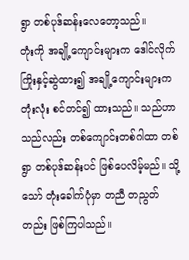ရွာ တစ်ပုဒ်ဆန်းလေတော့သည်။
တုံးကို အချို့ကျောင်းများက ဒေါင်လိုက် ကြိုးနှင့်ဆွဲထား၍ အချို့ကျောင်းများက တုံးလုံး စင်တင်၍ ထားသည်။ သည်ဟာသည်လည်း တစ်ကျောင်းတစ်ဂါထာ တစ်ရွာ တစ်ပုဒ်ဆန်းပင် ဖြစ်ပေလိမ့်မည်။ သို့သော် တုံးခေါက်ပုံမှာ တညီ တညွတ်တည်း ဖြစ်ကြပါသည်။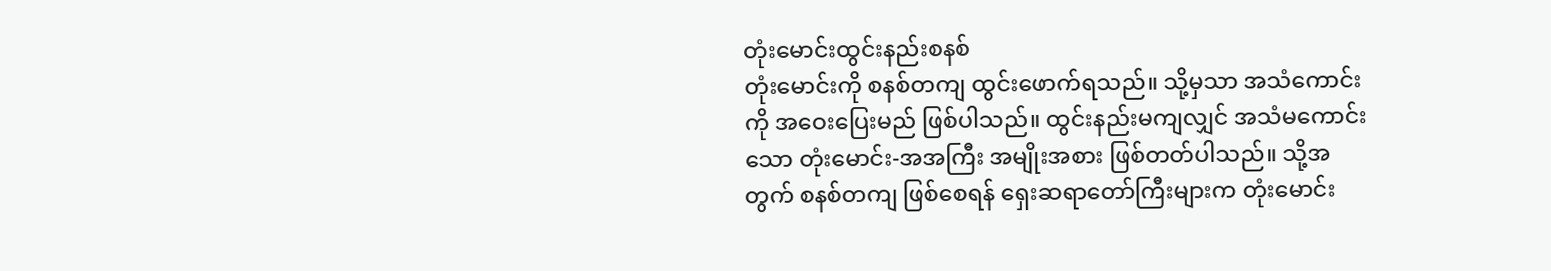တုံးမောင်းထွင်းနည်းစနစ်
တုံးမောင်းကို စနစ်တကျ ထွင်းဖောက်ရသည်။ သို့မှသာ အသံကောင်းကို အဝေးပြေးမည် ဖြစ်ပါသည်။ ထွင်းနည်းမကျလျှင် အသံမကောင်းသော တုံးမောင်း-အအကြီး အမျိုးအစား ဖြစ်တတ်ပါသည်။ သို့အတွက် စနစ်တကျ ဖြစ်စေရန် ရှေးဆရာတော်ကြီးများက တုံးမောင်း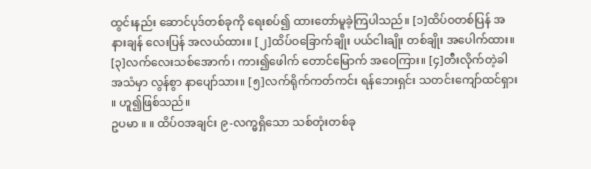ထွင်းနည်း ဆောင်ပုဒ်တစ်ခုကို ရေးစပ်၍ ထားတော်မူခဲ့ကြပါသည်။ [၁]ထိပ်ဝတစ်ပြန် အနားချန် လေးပြန် အလယ်ထား။ [၂]ထိပ်ဝခြောက်ချိုး ပယ်ငါးချိုး တစ်ချိုး အပေါက်ထား။ [၃]လက်လေးသစ်အောက်၊ ကား၍ဖေါက် တောင်မြောက် အဝေကြား။ [၄]တီးလိုက်တဲ့ခါ အသံမှာ လွန်စွာ နာပျော်သား။ [၅]လက်ရိုက်ကတ်ကင်း ရန်ဘေးရှင်း သတင်းကျော်ထင်ရှား ။ ဟူ၍ဖြစ်သည်။
ဥပမာ ။ ။ ထိပ်ဝအချင်း ၉-လက္မရှိသော သစ်တုံးတစ်ခု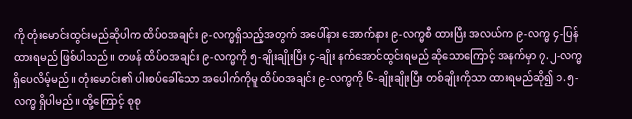ကို တုံးမောင်းထွင်းမည်ဆိုပါက ထိပ်ဝအချင်း ၉-လက္မရှိသည့်အတွက် အပေါ်နား အောက်နား ၉-လက္မစီ ထားပြီး အလယ်က ၉-လက္မ ၄-ပြန် ထားရမည် ဖြစ်ပါသည်။ တဖန် ထိပ်ဝအချင်း ၉-လက္မကို ၅-ချိုးချိုးပြီး ၄-ချိုး နက်အောင်ထွင်းရမည် ဆိုသောကြောင့် အနက်မှာ ၇.၂-လက္မ ရှိပေလိမ့်မည်။ တုံးမောင်း၏ ပါးစပ်ခေါ်သော အပေါက်ကိုမူ ထိပ်ဝအချင်း ၉-လက္မကို ၆-ချိုးချိုးပြီး တစ်ချိုးကိုသာ ထားရမည်ဆို၍ ၁.၅-လက္မ ရှိပါမည်။ ထို့ကြောင့် စုစု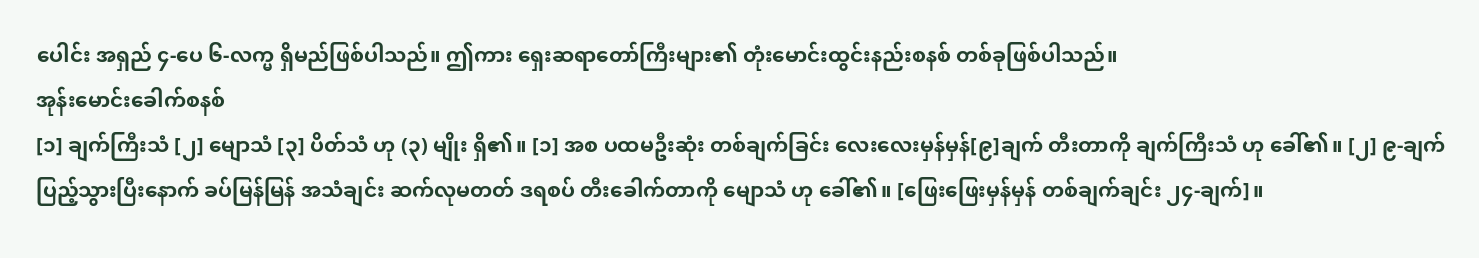ပေါင်း အရှည် ၄-ပေ ၆-လက္မ ရှိမည်ဖြစ်ပါသည်။ ဤကား ရှေးဆရာတော်ကြီးများ၏ တုံးမောင်းထွင်းနည်းစနစ် တစ်ခုဖြစ်ပါသည်။
အုန်းမောင်းခေါက်စနစ်
[၁] ချက်ကြီးသံ [၂] မျောသံ [၃] ပိတ်သံ ဟု (၃) မျိုး ရှိ၏။ [၁] အစ ပထမဦးဆုံး တစ်ချက်ခြင်း လေးလေးမှန်မှန်[၉]ချက် တီးတာကို ချက်ကြီးသံ ဟု ခေါ်၏။ [၂] ၉-ချက် ပြည့်သွားပြီးနောက် ခပ်မြန်မြန် အသံချင်း ဆက်လုမတတ် ဒရစပ် တီးခေါက်တာကို မျောသံ ဟု ခေါ်၏။ [ဖြေးဖြေးမှန်မှန် တစ်ချက်ချင်း ၂၄-ချက်]။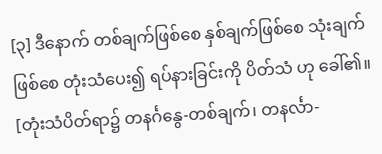[၃] ဒီနောက် တစ်ချက်ဖြစ်စေ နှစ်ချက်ဖြစ်စေ သုံးချက်ဖြစ်စေ တုံးသံပေး၍ ရပ်နားခြင်းကို ပိတ်သံ ဟု ခေါ်၏။ [တုံးသံပိတ်ရာ၌ တနင်္ဂနွေ-တစ်ချက်၊ တနင်္လာ-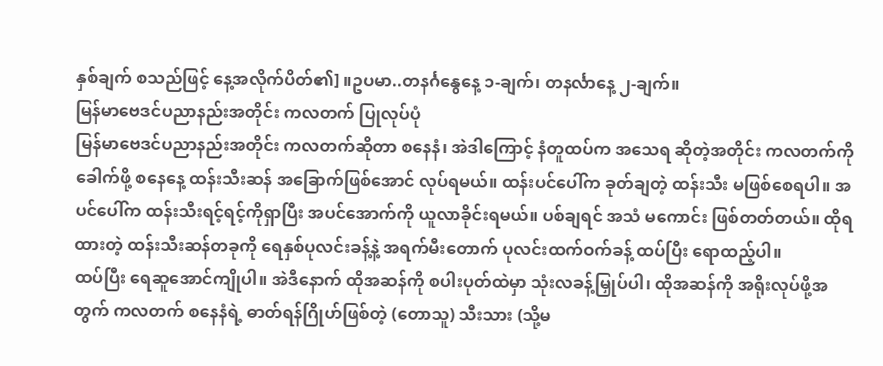နှစ်ချက် စသည်ဖြင့် နေ့အလိုက်ပိတ်၏] ။ဥပမာ..တနင်္ဂနွေနေ့ ၁-ချက်၊ တနင်္လာနေ့ ၂-ချက်။
မြန်မာဗေဒင်ပညာနည်းအတိုင်း ကလတက် ပြုလုပ်ပုံ
မြန်မာဗေဒင်ပညာနည်းအတိုင်း ကလတက်ဆိုတာ စနေနံ၊ အဲဒါကြောင့် နံတူထပ်က အသေရ ဆိုတဲ့အတိုင်း ကလတက်ကို ခေါက်ဖို့ စနေနေ့ ထန်းသီးဆန် အခြောက်ဖြစ်အောင် လုပ်ရမယ်။ ထန်းပင်ပေါ်က ခုတ်ချတဲ့ ထန်းသီး မဖြစ်စေရပါ။ အပင်ပေါ်က ထန်းသီးရင့်ရင့်ကိုရှာပြီး အပင်အောက်ကို ယူလာခိုင်းရမယ်။ ပစ်ချရင် အသံ မကောင်း ဖြစ်တတ်တယ်။ ထိုရထားတဲ့ ထန်းသီးဆန်တခုကို ရေနှစ်ပုလင်းခန့်နဲ့ အရက်မီးတောက် ပုလင်းထက်ဝက်ခန့် ထပ်ပြီး ရောထည့်ပါ။
ထပ်ပြီး ရေဆူအောင်ကျိုပါ။ အဲဒီနောက် ထိုအဆန်ကို စပါးပုတ်ထဲမှာ သုံးလခန့်မြှုပ်ပါ၊ ထိုအဆန်ကို အရိုးလုပ်ဖို့အတွက် ကလတက် စနေနံရဲ့ ဓာတ်ရန်ဂြိုဟ်ဖြစ်တဲ့ (တောသူ) သီးသား (သို့မ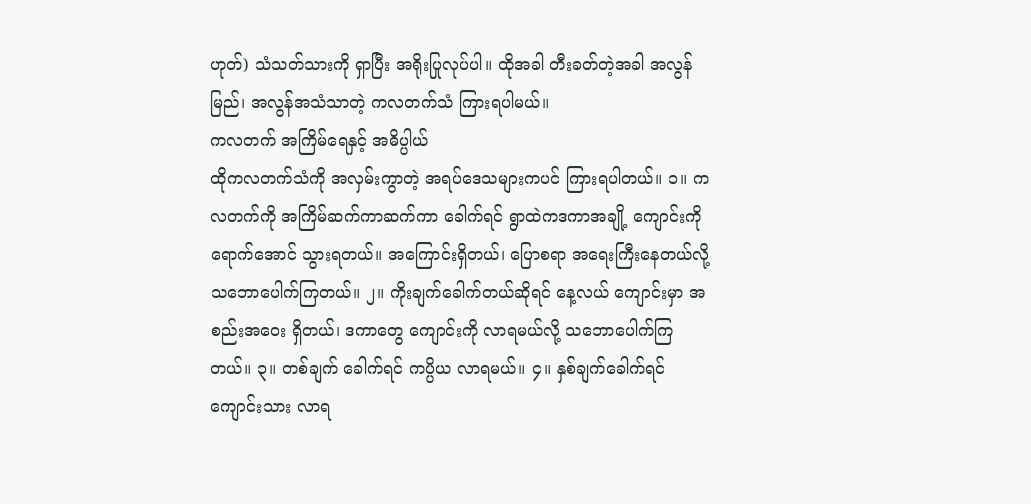ဟုတ်) သံသတ်သားကို ရှာပြီး အရိုးပြုလုပ်ပါ။ ထိုအခါ တီးခတ်တဲ့အခါ အလွန်မြည်၊ အလွန်အသံသာတဲ့ ကလတက်သံ ကြားရပါမယ်။
ကလတက် အကြိမ်ရေနှင့် အဓိပ္ပါယ်
ထိုကလတက်သံကို အလှမ်းကွာတဲ့ အရပ်ဒေသများကပင် ကြားရပါတယ်။ ၁။ ကလတက်ကို အကြိမ်ဆက်ကာဆက်ကာ ခေါက်ရင် ရွာထဲကဒကာအချို့ ကျောင်းကိုရောက်အောင် သွားရတယ်။ အကြောင်းရှိတယ်၊ ပြောစရာ အရေးကြီးနေတယ်လို့ သဘောပေါက်ကြတယ်။ ၂။ ကိုးချက်ခေါက်တယ်ဆိုရင် နေ့လယ် ကျောင်းမှာ အစည်းအဝေး ရှိတယ်၊ ဒကာတွေ ကျောင်းကို လာရမယ်လို့ သဘောပေါက်ကြတယ်။ ၃။ တစ်ချက် ခေါက်ရင် ကပ္ပိယ လာရမယ်။ ၄။ နှစ်ချက်ခေါက်ရင် ကျောင်းသား လာရ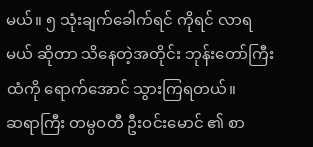မယ်။ ၅ သုံးချက်ခေါက်ရင် ကိုရင် လာရမယ် ဆိုတာ သိနေတဲ့အတိုင်း ဘုန်းတော်ကြီးထံကို ရောက်အောင် သွားကြရတယ်။
ဆရာကြီး တမ္ပဝတီ ဦးဝင်းမောင် ၏ စာ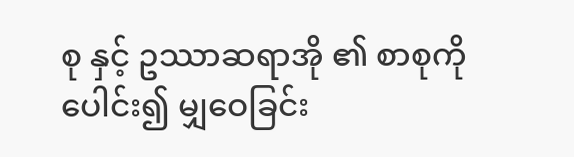စု နှင့် ဥဿာဆရာအို ၏ စာစုကို ပေါင်း၍ မျှဝေခြင်း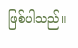ဖြစ်ပါသည်။